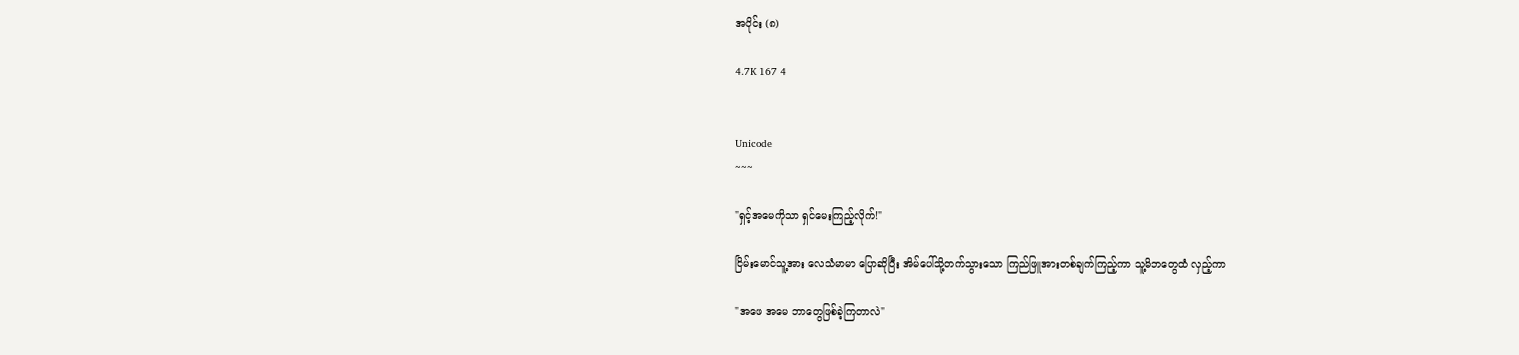အပိုင်း (၈)

4.7K 167 4


Unicode
~~~

"ရှင့်အမေကိုသာ ရှင်မေးကြည့်လိုက်!"

ငြိမ်းမောင်သူ့အား လေသံမာမာ ပြောဆိုပြီး အိမ်ပေါ်သို့တက်သွားသော ကြည်ဖြူအားတစ်ချက်ကြည့်ကာ သူ့မိဘတွေထံ လှည့်ကာ

"အဖေ အမေ ဘာတွေဖြစ်ခဲ့ကြတာလဲ"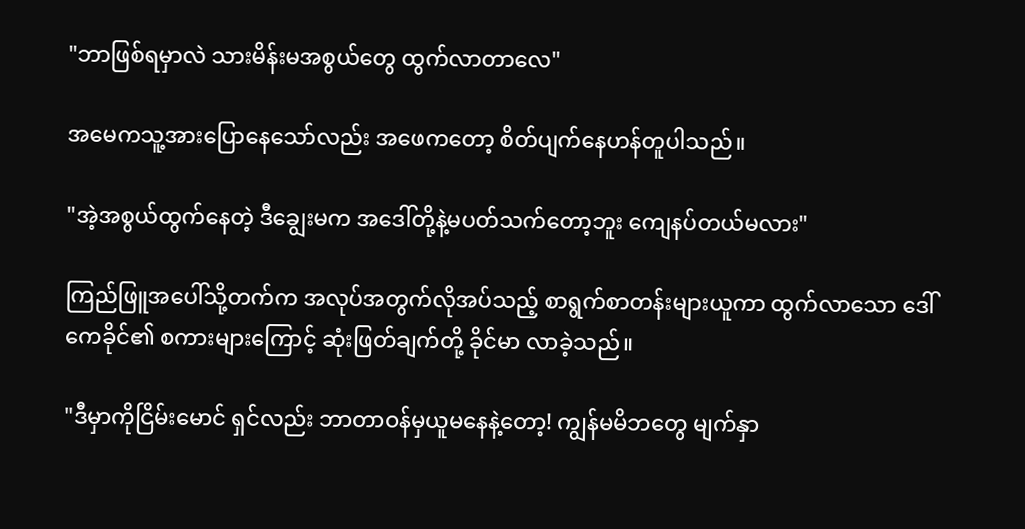"ဘာဖြစ်ရမှာလဲ သားမိန်းမအစွယ်တွေ ထွက်လာတာလေ"

အမေကသူ့အားပြောနေသော်လည်း အဖေကတော့ စိတ်ပျက်နေဟန်တူပါသည်။

"အဲ့အစွယ်ထွက်နေတဲ့ ဒီချွေးမက အဒေါ်တို့နဲ့မပတ်သက်တော့ဘူး ကျေနပ်တယ်မလား"

ကြည်ဖြူအပေါ်သို့တက်က အလုပ်အတွက်လိုအပ်သည့် စာရွက်စာတန်းများယူကာ ထွက်လာသော ဒေါ်ကေခိုင်၏ စကားများကြောင့် ဆုံးဖြတ်ချက်တို့ ခိုင်မာ လာခဲ့သည်။

"ဒီမှာကိုငြိမ်းမောင် ရှင်လည်း ဘာတာဝန်မှယူမနေနဲ့တော့! ကျွန်မမိဘတွေ မျက်နှာ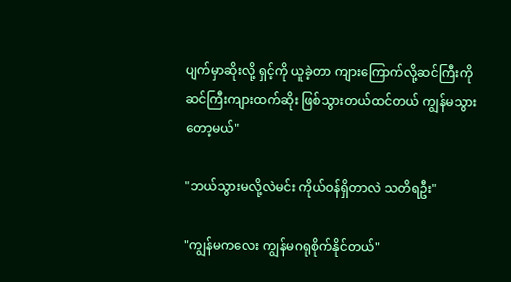ပျက်မှာဆိုးလို့ ရှင့်ကို ယူခဲ့တာ ကျားကြောက်လို့ဆင်ကြီးကိုဆင်ကြီးကျားထက်ဆိုး ဖြစ်သွားတယ်ထင်တယ် ကျွန်မသွားတော့မယ်"

"ဘယ်သွားမလို့လဲမင်း ကိုယ်ဝန်ရှိတာလဲ သတိရဦး"

"ကျွန်မကလေး ကျွန်မဂရုစိုက်နိုင်တယ်"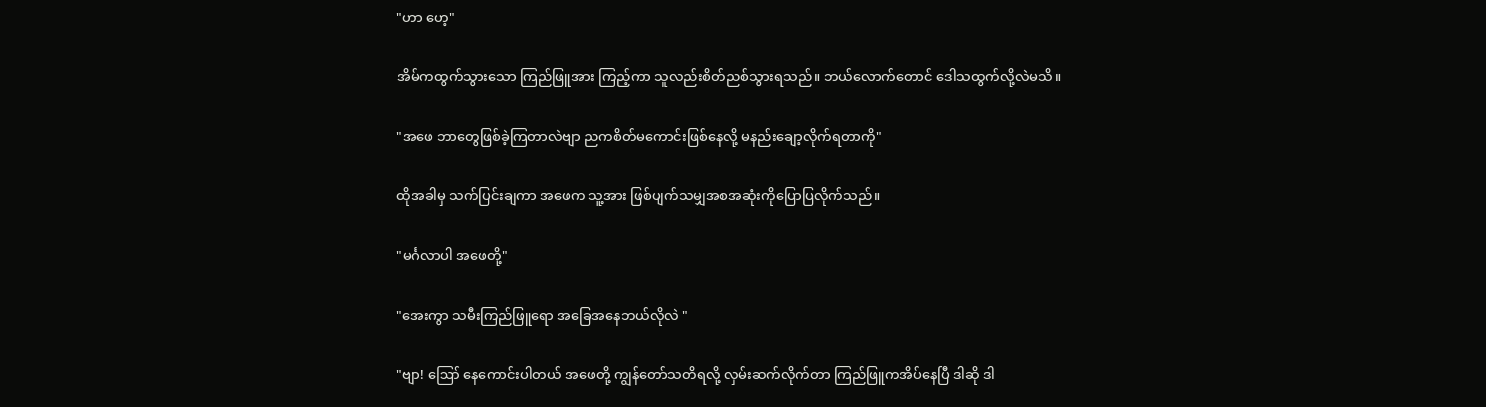"ဟာ ဟေ့"

အိမ်ကထွက်သွားသော ကြည်ဖြူအား ကြည့်ကာ သူလည်းစိတ်ညစ်သွားရသည်။ ဘယ်လောက်တောင် ဒေါသထွက်လို့လဲမသိ။

"အဖေ ဘာတွေဖြစ်ခဲ့ကြတာလဲဗျာ ညကစိတ်မကောင်းဖြစ်နေလို့ မနည်းချော့လိုက်ရတာကို"

ထိုအခါမှ သက်ပြင်းချကာ အဖေက သူ့အား ဖြစ်ပျက်သမျှအစအဆုံးကိုပြောပြလိုက်သည်။

"မင်္ဂလာပါ အဖေတို့"

"အေးကွာ သမီးကြည်ဖြူရော အခြေအနေဘယ်လိုလဲ "

"ဗျာ! ဪ နေကောင်းပါတယ် အဖေတို့ ကျွန်တော်သတိရလို့ လှမ်းဆက်လိုက်တာ ကြည်ဖြူကအိပ်နေပြီ ဒါဆို ဒါ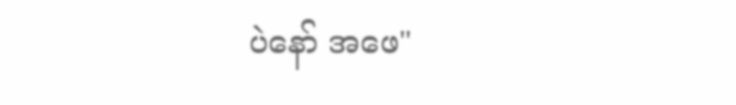ပဲနော် အဖေ"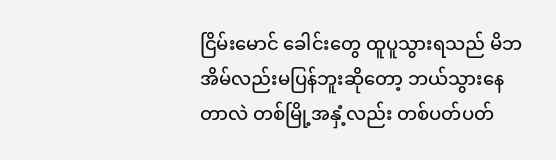ငြိမ်းမောင် ခေါင်းတွေ ထူပူသွားရသည် မိဘအိမ်လည်းမပြန်ဘူးဆိုတော့ ဘယ်သွားနေတာလဲ တစ်မြို့အနှံ့လည်း တစ်ပတ်ပတ်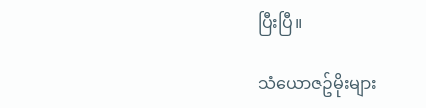ပြီးပြီ။

သံယောဇဥ်မိုးများ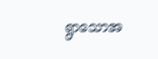ရွာသောအ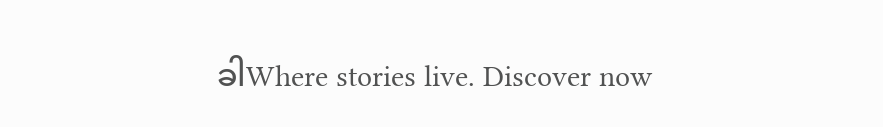ခါWhere stories live. Discover now